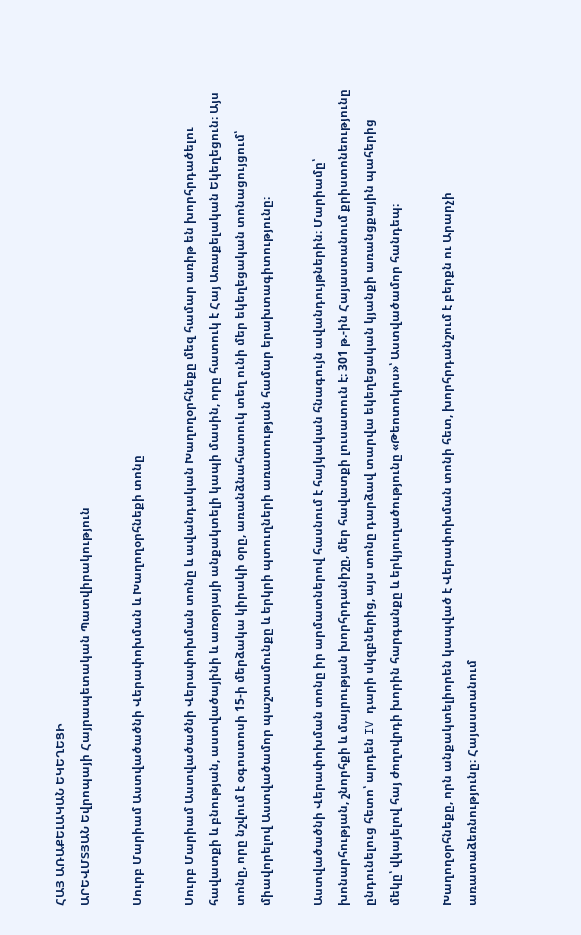ՀԱՅ ԱՌԱՔԵԼԱԿԱՆ ԵԿԵՂԵՑԻ
ԱՐԵՎՄՏՅԱՆ Եվրոպայի Հայրապետական Պատվիրակություն

Սուրբ Մարիամ Աստվածածնի Վերափոխման և Խաղողօրհնեքի տոնը

Սուրբ Մարիամ Աստվածածնի Վերափոխման տոնը և ավանդական Խաղողօրհնեքը մեզ համար առիթ են խորհրդածելու հավատքի և բնության, աստվածայինի և առօրյայի անքակտելի կապի մասին, որը հատուկ է Հայ Առաքելական Եկեղեցուն։ Այս տոնը, որը նշվում է օգոստոսի 15-ի մերձակա կիրակի օրը, առանձնահատուկ տեղ ունի մեր եկեղեցական տոնացույցում՝ միավորելով Աստվածամոր պաշտամունքը և երկրի պտուղների առատության համար երախտագիտությունը։

Աստվածածնի Վերափոխման տոնը իր արմատներով հասնում է հայկական հնագույն ավանդույթներին։ Մարիամը՝ խոնարհության, շնորհքի և մայրության խորհրդանիշը, մեր հավատքի լուսատուն է։ 301 թ.-ին Հայաստանում քրիստոնեությունը ընդունելուց հետո՝ արդեն IV դարի սկզբներից, այս տոնը դարձավ տարվա եկեղեցական կյանքի առանցքային պահերից մեկը՝ վկայելով հայ ժողովրդի խորին հարգանքը և երկյուղածությունը «Թեոտոկոս»՝ Աստվածամոր հանդեպ։

Խաղողօրհնեքը, որն անքակտելիորեն կապված է Վերափոխման տոնի հետ, խորհրդանշում է բերքն ու Արարչի առատաձեռնությունը։ Հայաստանում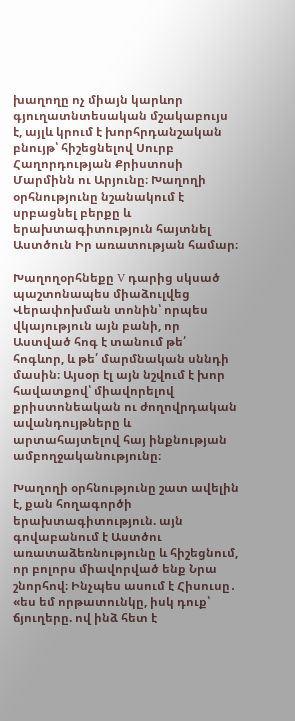խաղողը ոչ միայն կարևոր գյուղատնտեսական մշակաբույս է, այլև կրում է խորհրդանշական բնույթ՝ հիշեցնելով Սուրբ Հաղորդության Քրիստոսի Մարմինն ու Արյունը։ Խաղողի օրհնությունը նշանակում է սրբացնել բերքը և երախտագիտություն հայտնել Աստծուն Իր առատության համար։

Խաղողօրհնեքը V դարից սկսած պաշտոնապես միաձուլվեց Վերափոխման տոնին՝ որպես վկայություն այն բանի, որ Աստված հոգ է տանում թե՛ հոգևոր, և թե՛ մարմնական սննդի մասին։ Այսօր էլ այն նշվում է խոր հավատքով՝ միավորելով քրիստոնեական ու ժողովրդական ավանդույթները և արտահայտելով հայ ինքնության ամբողջականությունը։

Խաղողի օրհնությունը շատ ավելին է, քան հողագործի երախտագիտություն. այն գովաբանում է Աստծու առատաձեռնությունը և հիշեցնում, որ բոլորս միավորված ենք Նրա շնորհով։ Ինչպես ասում է Հիսուսը․ «ես եմ որթատունկը, իսկ դուք՝ ճյուղերը. ով ինձ հետ է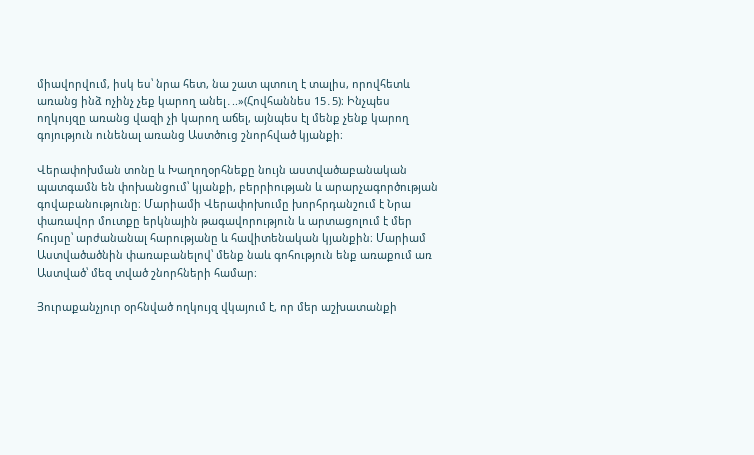միավորվում, իսկ ես՝ նրա հետ, նա շատ պտուղ է տալիս, որովհետև առանց ինձ ոչինչ չեք կարող անել․..»(Հովհաննես 15․5)։ Ինչպես ողկույզը առանց վազի չի կարող աճել, այնպես էլ մենք չենք կարող գոյություն ունենալ առանց Աստծուց շնորհված կյանքի։

Վերափոխման տոնը և Խաղողօրհնեքը նույն աստվածաբանական պատգամն են փոխանցում՝ կյանքի, բերրիության և արարչագործության գովաբանությունը։ Մարիամի Վերափոխումը խորհրդանշում է Նրա փառավոր մուտքը երկնային թագավորություն և արտացոլում է մեր հույսը՝ արժանանալ հարությանը և հավիտենական կյանքին։ Մարիամ Աստվածածնին փառաբանելով՝ մենք նաև գոհություն ենք առաքում առ Աստված՝ մեզ տված շնորհների համար։

Յուրաքանչյուր օրհնված ողկույզ վկայում է, որ մեր աշխատանքի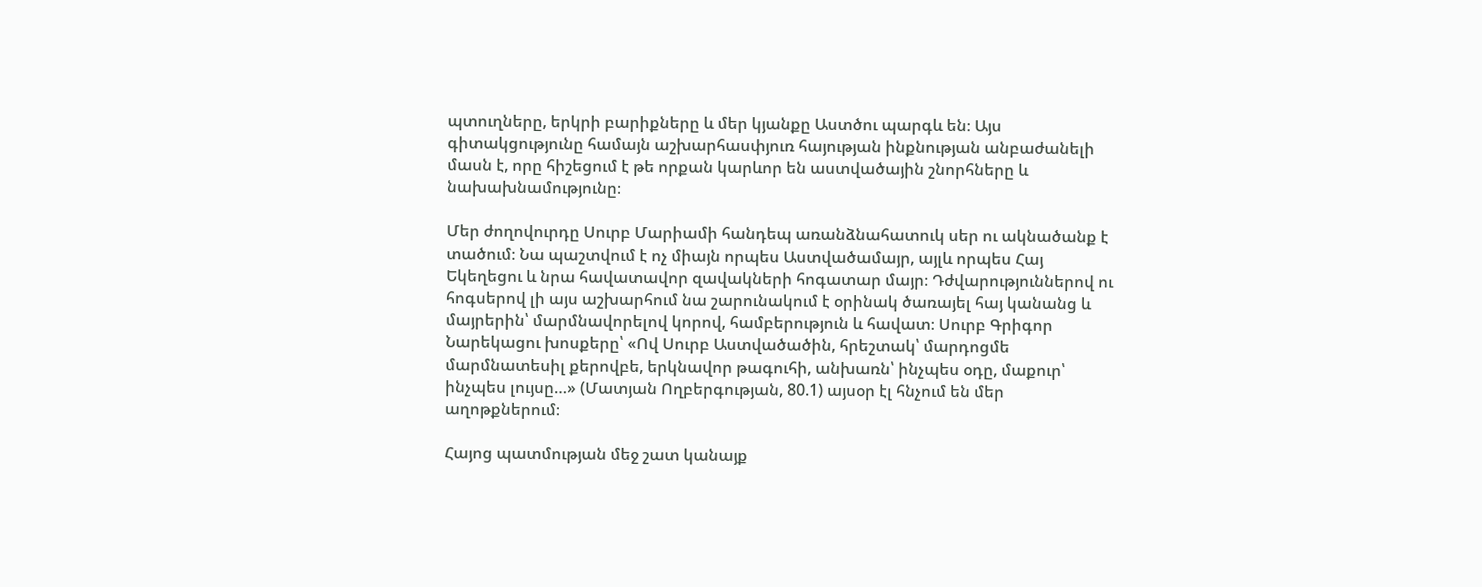պտուղները, երկրի բարիքները և մեր կյանքը Աստծու պարգև են։ Այս գիտակցությունը համայն աշխարհասփյուռ հայության ինքնության անբաժանելի մասն է, որը հիշեցում է թե որքան կարևոր են աստվածային շնորհները և նախախնամությունը։

Մեր ժողովուրդը Սուրբ Մարիամի հանդեպ առանձնահատուկ սեր ու ակնածանք է տածում։ Նա պաշտվում է ոչ միայն որպես Աստվածամայր, այլև որպես Հայ Եկեղեցու և նրա հավատավոր զավակների հոգատար մայր։ Դժվարություններով ու հոգսերով լի այս աշխարհում նա շարունակում է օրինակ ծառայել հայ կանանց և մայրերին՝ մարմնավորելով կորով, համբերություն և հավատ։ Սուրբ Գրիգոր Նարեկացու խոսքերը՝ «Ով Սուրբ Աստվածածին, հրեշտակ՝ մարդոցմե մարմնատեսիլ քերովբե, երկնավոր թագուհի, անխառն՝ ինչպես օդը, մաքուր՝ ինչպես լույսը…» (Մատյան Ողբերգության, 80.1) այսօր էլ հնչում են մեր աղոթքներում։

Հայոց պատմության մեջ շատ կանայք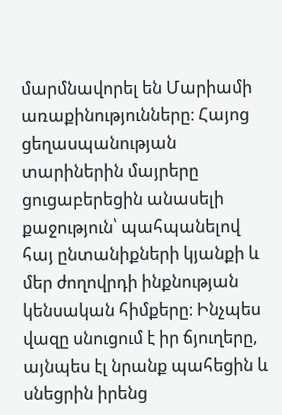մարմնավորել են Մարիամի առաքինությունները։ Հայոց ցեղասպանության տարիներին մայրերը ցուցաբերեցին անասելի քաջություն՝ պահպանելով հայ ընտանիքների կյանքի և մեր ժողովրդի ինքնության կենսական հիմքերը։ Ինչպես վազը սնուցում է իր ճյուղերը, այնպես էլ նրանք պահեցին և սնեցրին իրենց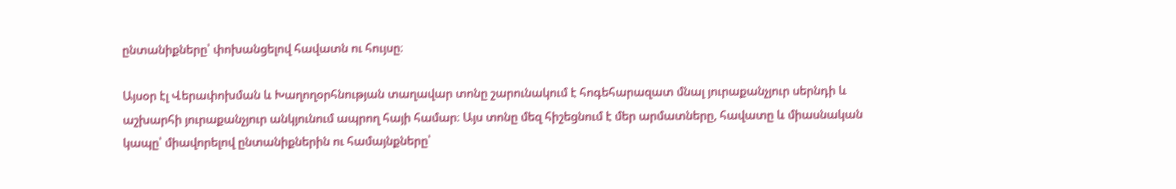ընտանիքները՝ փոխանցելով հավատն ու հույսը։

Այսօր էլ Վերափոխման և Խաղողօրհնության տաղավար տոնը շարունակում է հոգեհարազատ մնալ յուրաքանչյուր սերնդի և աշխարհի յուրաքանչյուր անկյունում ապրող հայի համար։ Այս տոնը մեզ հիշեցնում է մեր արմատները, հավատը և միասնական կապը՝ միավորելով ընտանիքներին ու համայնքները՝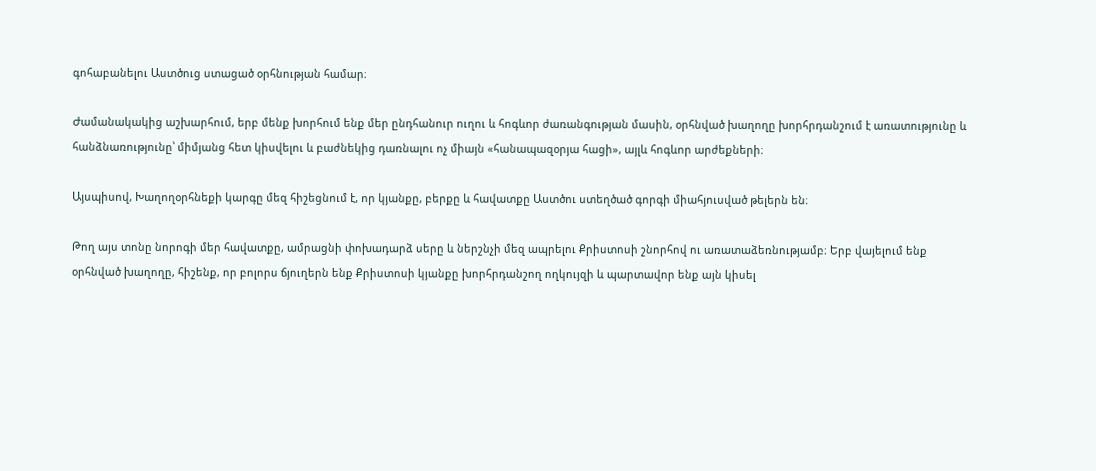գոհաբանելու Աստծուց ստացած օրհնության համար։

Ժամանակակից աշխարհում, երբ մենք խորհում ենք մեր ընդհանուր ուղու և հոգևոր ժառանգության մասին, օրհնված խաղողը խորհրդանշում է առատությունը և հանձնառությունը՝ միմյանց հետ կիսվելու և բաժնեկից դառնալու ոչ միայն «հանապազօրյա հացի», այլև հոգևոր արժեքների։

Այսպիսով, Խաղողօրհնեքի կարգը մեզ հիշեցնում է, որ կյանքը, բերքը և հավատքը Աստծու ստեղծած գորգի միահյուսված թելերն են։

Թող այս տոնը նորոգի մեր հավատքը, ամրացնի փոխադարձ սերը և ներշնչի մեզ ապրելու Քրիստոսի շնորհով ու առատաձեռնությամբ։ Երբ վայելում ենք օրհնված խաղողը, հիշենք, որ բոլորս ճյուղերն ենք Քրիստոսի կյանքը խորհրդանշող ողկույզի և պարտավոր ենք այն կիսել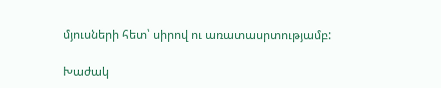մյուսների հետ՝ սիրով ու առատասրտությամբ:

Խաժակ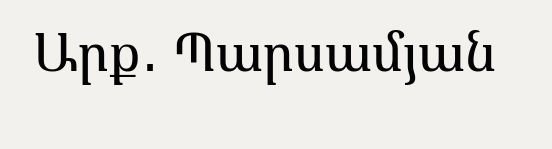Արք․ Պարսամյան